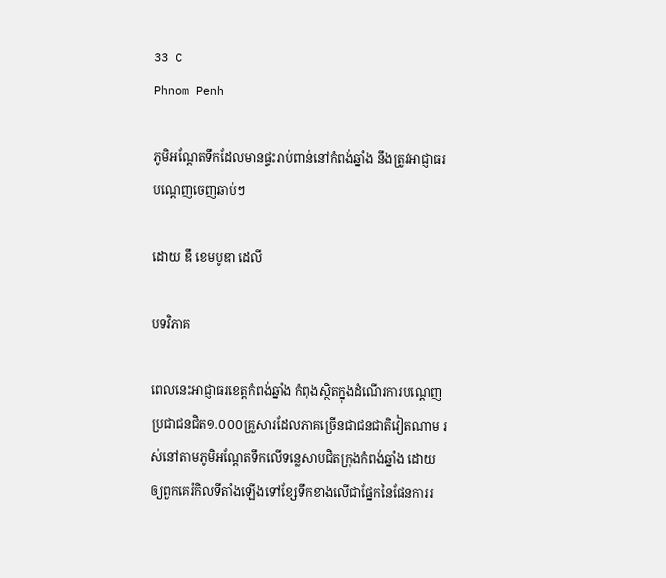33 C
Phnom Penh

ភូមិអណ្ដែតទឹកដែលមានផ្ទះរាប់ពាន់នៅកំពង់ឆ្នាំង នឹងត្រូវអាជ្ញាធរបណ្ដេញចេញឆាប់ៗ

ដោយ ឌឹ ខេមបូឌា ដេលី

បទវិភាគ

ពេលនេះអាជ្ញាធរខេត្តកំពង់ឆ្នាំង កំពុងស្ថិតក្នុងដំណើរការបណ្ដេញប្រជាជនជិត១.០០០គ្រួសារដែលភាគច្រើនជាជនជាតិវៀតណាម រស់នៅតាមភូមិអណ្ដែតទឹកលើទន្លេសាបជិតក្រុងកំពង់ឆ្នាំង ដោយឲ្យពួកគេរំកិលទីតាំងឡើងទៅខ្សែទឹកខាងលើជាផ្នែកនៃផែនការរ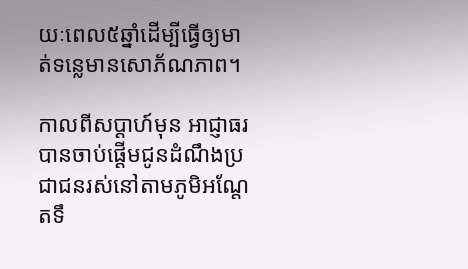យៈពេល៥ឆ្នាំដើម្បីធ្វើឲ្យមាត់ទន្លេមានសោភ័ណភាព។

កាលពីសប្ដាហ៍មុន អាជ្ញាធរបានចាប់ផ្ដើមជូនដំណឹងប្រជាជនរស់នៅតាមភូមិអណ្ដែតទឹ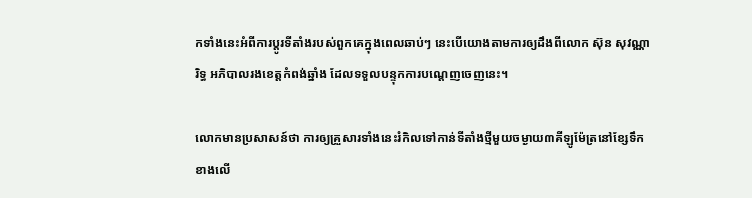កទាំងនេះអំពីការប្ដូរទីតាំងរបស់ពួកគេក្នុងពេលឆាប់ៗ នេះបើយោងតាមការឲ្យដឹងពីលោក ស៊ុន សុវណ្ណារិទ្ធ អភិបាលរងខេត្តកំពង់ឆ្នាំង ដែលទទួលបន្ទុកការបណ្ដេញចេញនេះ។

លោកមានប្រសាសន៍ថា ការឲ្យគ្រួសារទាំងនេះរំកិលទៅកាន់ទីតាំងថ្មីមួយចម្ងាយ៣គីឡូម៉ែត្រនៅខ្សែទឹកខាងលើ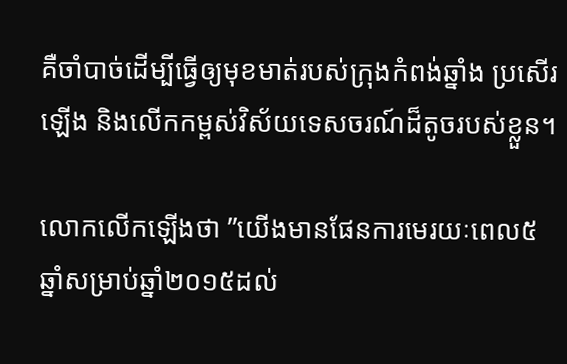គឺចាំបាច់ដើម្បីធ្វើឲ្យមុខមាត់របស់ក្រុងកំពង់ឆ្នាំង ប្រសើរឡើង និងលើកកម្ពស់វិស័យទេសចរណ៍ដ៏តូចរបស់ខ្លួន។

លោកលើកឡើងថា ”យើងមានផែនការមេរយៈពេល៥ឆ្នាំសម្រាប់ឆ្នាំ២០១៥ដល់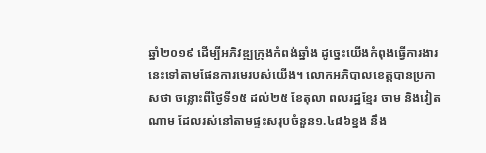ឆ្នាំ២០១៩ ដើម្បីអភិវឌ្ឍក្រុងកំពង់ឆ្នាំង ដូច្នេះយើងកំពុងធ្វើការងារនេះទៅតាមផែនការមេរបស់យើង។ លោកអភិបាលខេត្តបានប្រកាសថា ចន្លោះពីថ្ងៃទី១៥ ដល់២៥ ខែតុលា ពលរដ្ឋខ្មែរ ចាម និងវៀតណាម ដែលរស់នៅតាមផ្ទះសរុបចំនួន១.៤៨៦ខ្នង នឹង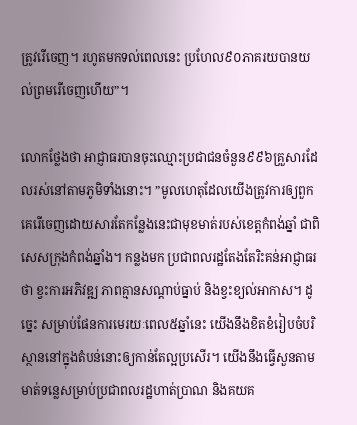ត្រូវរើចេញ។ រហូតមកទល់ពេលនេះ ប្រហែល៩០ភាគរយបានយល់ព្រមរើចេញហើយ”។

លោកថ្លែងថា អាជ្ញាធរបានចុះឈ្មោះប្រជាជនចំនួន៩៩៦គ្រួសារដែលរស់នៅតាមភូមិទាំងនោះ។ ”មូលហេតុដែលយើងត្រូវការឲ្យពួកគេរើចេញដោយសារតែកន្លែងនេះជាមុខមាត់របស់ខេត្តកំពង់ឆ្នាំ ជាពិសេសក្រុងកំពង់ឆ្នាំង។ កន្លងមក ប្រជាពលរដ្ឋតែងតែរិះគន់អាជ្ញាធរថា ខ្វះការអភិវឌ្ឍ ភាពគ្មានសណ្ដាប់ធ្នាប់ និងខ្វះខ្យល់អាកាស។ ដូច្នេះ សម្រាប់ផែនការមេរយៈពេល៥ឆ្នាំនេះ យើងនឹងខិតខំរៀបចំបរិស្ថាននៅក្នុងតំបន់នោះឲ្យកាន់តែល្អប្រសើរ។ យើងនឹងធ្វើសួនតាមមាត់ទន្លេសម្រាប់ប្រជាពលរដ្ឋហាត់ប្រាណ និងគយគ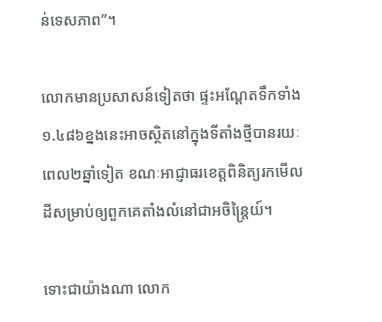ន់ទេសភាព”។

លោកមានប្រសាសន៍ទៀតថា ផ្ទះអណ្ដែតទឹកទាំង១.៤៨៦ខ្នងនេះអាចស្ថិតនៅក្នុងទីតាំងថ្មីបានរយៈពេល២ឆ្នាំទៀត ខណៈអាជ្ញាធរខេត្តពិនិត្យរកមើលដីសម្រាប់ឲ្យពួកគេតាំងលំនៅជាអចិន្ត្រៃយ៍។

ទោះជាយ៉ាងណា លោក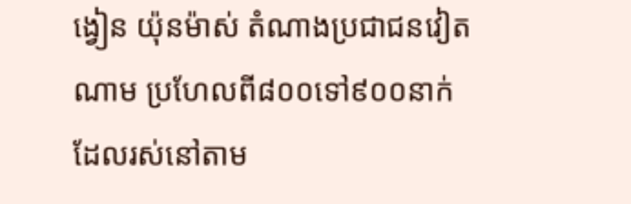ង្វៀន យ៉ុនម៉ាស់ តំណាងប្រជាជនវៀតណាម ប្រហែលពី៨០០ទៅ៩០០នាក់ដែលរស់នៅតាម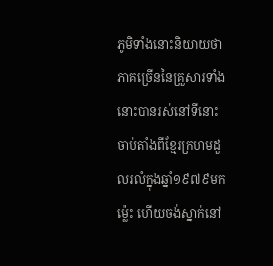ភូមិទាំងនោះនិយាយថា ភាគច្រើននៃគ្រួសារទាំងនោះបានរស់នៅទីនោះចាប់តាំងពីខ្មែរក្រហមដួលរលំក្នុងឆ្នាំ១៩៧៩មកម៉្លេះ ហើយចង់ស្នាក់នៅ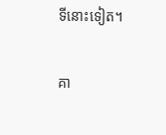ទីនោះទៀត។

គា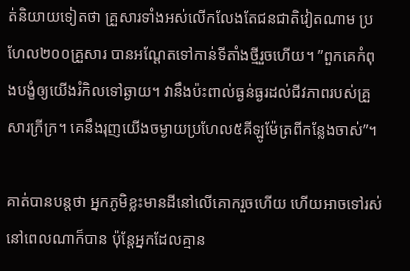ត់និយាយទៀតថា គ្រួសារទាំងអស់លើកលែងតែជនជាតិវៀតណាម ប្រហែល២០០គ្រួសារ បានអណ្ដែតទៅកាន់ទីតាំងថ្មីរួចហើយ។ ”ពួកគេកំពុងបង្ខំឲ្យយើងរំកិលទៅឆ្ងាយ។ វានឹងប៉ះពាល់ធ្ងន់ធ្ងរដល់ជីវភាពរបស់គ្រួសារក្រីក្រ។ គេនឹងរុញយើងចម្ងាយប្រហែល៥គីឡូម៉ែត្រពីកន្លែងចាស់”។

គាត់បានបន្តថា អ្នកភូមិខ្លះមានដីនៅលើគោករួចហើយ ហើយអាចទៅរស់នៅពេលណាក៏បាន ប៉ុន្តែអ្នកដែលគ្មាន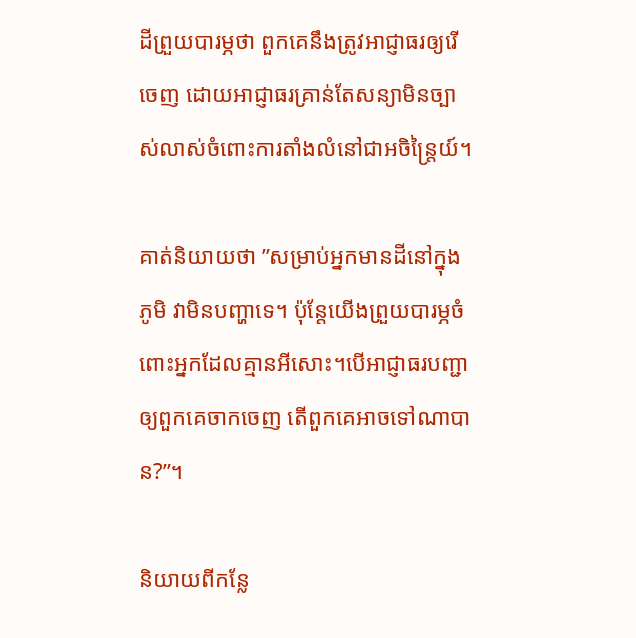ដីព្រួយបារម្ភថា ពួកគេនឹងត្រូវអាជ្ញាធរឲ្យរើចេញ ដោយអាជ្ញាធរគ្រាន់តែសន្យាមិនច្បាស់លាស់ចំពោះការតាំងលំនៅជាអចិន្ត្រៃយ៍។

គាត់និយាយថា ”សម្រាប់អ្នកមានដីនៅក្នុងភូមិ វាមិនបញ្ហាទេ។ ប៉ុន្តែយើងព្រួយបារម្ភចំពោះអ្នកដែលគ្មានអីសោះ។បើអាជ្ញាធរបញ្ជាឲ្យពួកគេចាកចេញ តើពួកគេអាចទៅណាបាន?”។

និយាយពីកន្លែ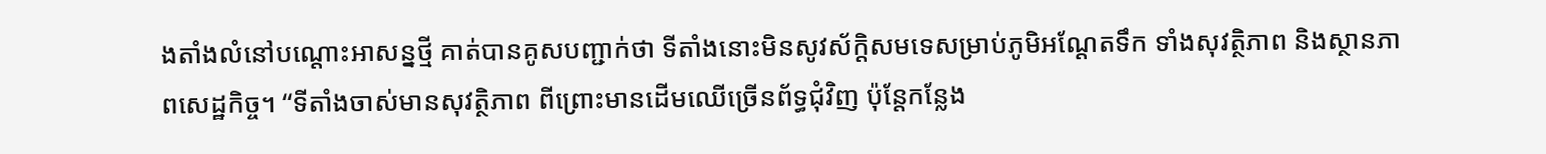ងតាំងលំនៅបណ្ដោះអាសន្នថ្មី គាត់បានគូសបញ្ជាក់ថា ទីតាំងនោះមិនសូវស័ក្ដិសមទេសម្រាប់ភូមិអណ្ដែតទឹក ទាំងសុវត្ថិភាព និងស្ថានភាពសេដ្ឋកិច្ច។ “ទីតាំងចាស់មានសុវត្ថិភាព ពីព្រោះមានដើមឈើច្រើនព័ទ្ធជុំវិញ ប៉ុន្តែកន្លែង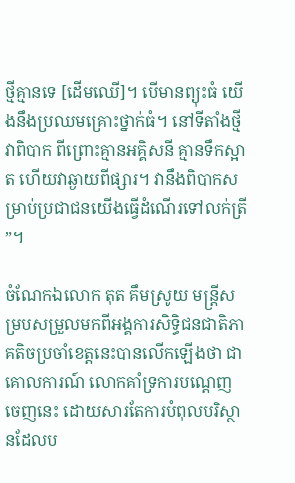ថ្មីគ្មានទេ [ដើមឈើ]។ បើមានព្យុះធំ យើងនឹងប្រឈមគ្រោះថ្នាក់ធំ។ នៅទីតាំងថ្មីវាពិបាក ពីព្រោះគ្មានអគ្គិសនី គ្មានទឹកស្អាត ហើយវាឆ្ងាយពីផ្សារ។ វានឹងពិបាកសម្រាប់ប្រជាជនយើងធ្វើដំណើរទៅលក់ត្រី”។

ចំណែកឯលោក តុត គឹមស្រូយ មន្ត្រីសម្របសម្រួលមកពីអង្គការសិទ្ធិជនជាតិភាគតិចប្រចាំខេត្តនេះបានលើកឡើងថា ជាគោលការណ៍ លោកគាំទ្រការបណ្ដេញចេញនេះ ដោយសារតែការបំពុលបរិស្ថានដែលប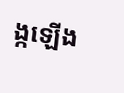ង្កឡើង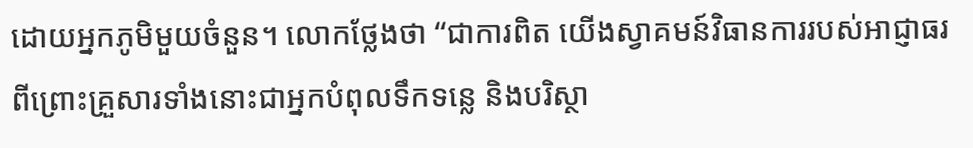ដោយអ្នកភូមិមួយចំនួន។ លោកថ្លែងថា “ជាការពិត យើងស្វាគមន៍វិធានការរបស់អាជ្ញាធរ ពីព្រោះគ្រួសារទាំងនោះជាអ្នកបំពុលទឹកទន្លេ និងបរិស្ថា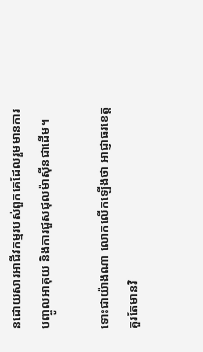នដោយសារអាជីវកម្មរបស់ពួកគេដែលរួមមានការបញ្ចូលអាគុយ និងការជួសជុលម៉ាស៊ីនជាដើម។

ទោះជាយ៉ាងណា លោកលើកឡើងថា អាជ្ញាធរខេត្តគួរតែមានវិ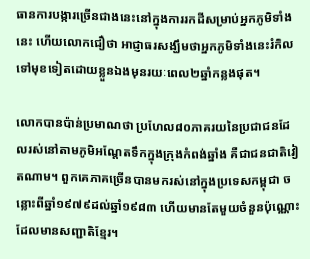ធានការបង្ការច្រើនជាងនេះនៅក្នុងការរកដីសម្រាប់អ្នកភូមិទាំងនេះ ហើយលោកជឿថា អាជ្ញាធរសង្ឃឹមថាអ្នកភូមិទាំងនេះរំកិលទៅមុខទៀតដោយខ្លួនឯងមុនរយៈពេល២ឆ្នាំកន្លងផុត។

លោកបានប៉ាន់ប្រមាណថា ប្រហែល៨០ភាគរយនៃប្រជាជនដែលរស់នៅតាមភូមិអណ្ដែតទឹកក្នុងក្រុងកំពង់ឆ្នាំង គឺជាជនជាតិវៀតណាម។ ពួកគេភាគច្រើនបានមករស់នៅក្នុងប្រទេសកម្ពុជា ចន្លោះពីឆ្នាំ១៩៧៩ដល់ឆ្នាំ១៩៨៣ ហើយមានតែមួយចំនួនប៉ុណ្ណោះដែលមានសញ្ជាតិខ្មែរ។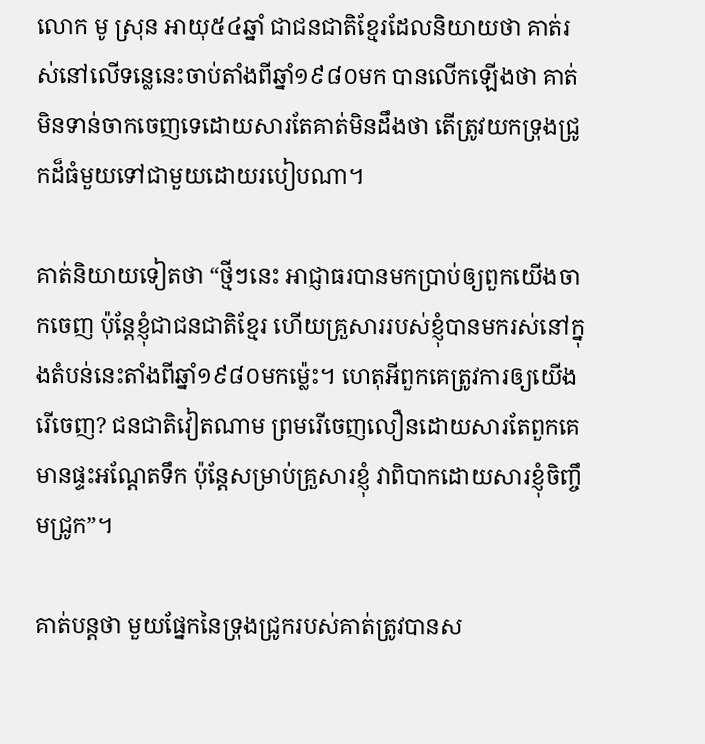លោក មូ ស្រុន អាយុ៥៤ឆ្នាំ ជាជនជាតិខ្មែរដែលនិយាយថា គាត់រស់នៅលើទន្លេនេះចាប់តាំងពីឆ្នាំ១៩៨០មក បានលើកឡើងថា គាត់មិនទាន់ចាកចេញទេដោយសារតែគាត់មិនដឹងថា តើត្រូវយកទ្រុងជ្រូកដ៏ធំមួយទៅជាមួយដោយរបៀបណា។

គាត់និយាយទៀតថា “ថ្មីៗនេះ អាជ្ញាធរបានមកប្រាប់ឲ្យពួកយើងចាកចេញ ប៉ុន្តែខ្ញុំជាជនជាតិខ្មែរ ហើយគ្រួសាររបស់ខ្ញុំបានមករស់នៅក្នុងតំបន់នេះតាំងពីឆ្នាំ១៩៨០មកម៉្លេះ។ ហេតុអីពួកគេត្រូវការឲ្យយើងរើចេញ? ជនជាតិវៀតណាម ព្រមរើចេញលឿនដោយសារតែពួកគេមានផ្ទះអណ្ដែតទឹក ប៉ុន្តែសម្រាប់គ្រួសារខ្ញុំ វាពិបាកដោយសារខ្ញុំចិញ្ចឹមជ្រូក”។

គាត់បន្តថា មួយផ្នែកនៃទ្រុងជ្រូករបស់គាត់ត្រូវបានស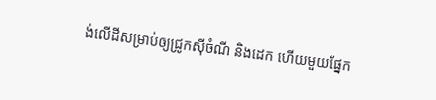ង់លើដីសម្រាប់ឲ្យជ្រូកស៊ីចំណី និងដេក ហើយមួយផ្នែក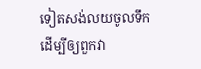ទៀតសង់លយចូលទឹកដើម្បីឲ្យពួកវា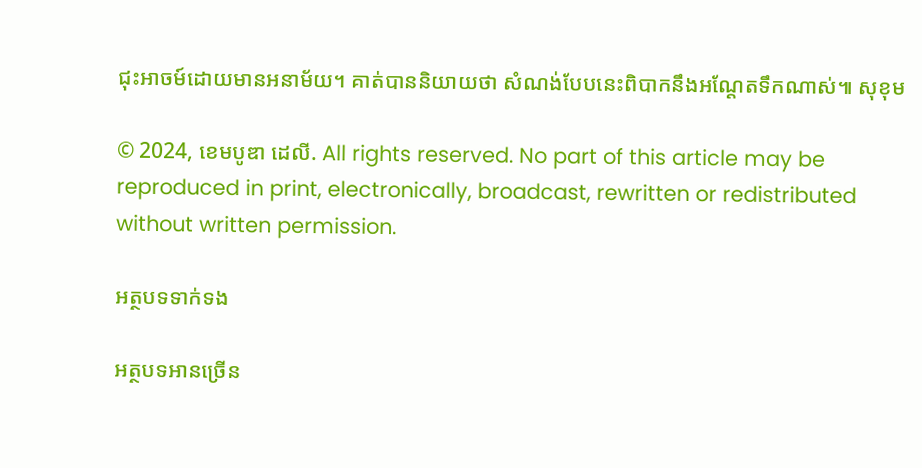ជុះអាចម៍ដោយមានអនាម័យ។ គាត់បាននិយាយថា សំណង់បែបនេះពិបាកនឹងអណ្ដែតទឹកណាស់៕ សុខុម

© 2024, ខេមបូឌា ដេលី. All rights reserved. No part of this article may be reproduced in print, electronically, broadcast, rewritten or redistributed without written permission.

អត្ថបទទាក់ទង

អត្ថបទអានច្រើន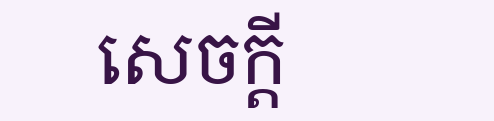សេចក្ដី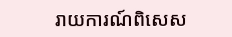រាយការណ៍ពិសេស